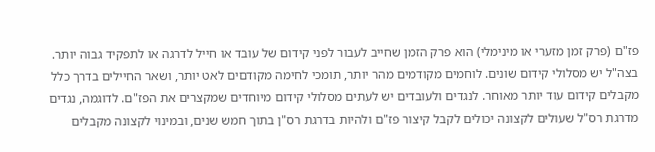פז"ם (פרק זמן מזערי או מינימלי) הוא פרק הזמן שחייב לעבור לפני קידום של עובד או חייל לדרגה או לתפקיד גבוה יותר.
בצה"ל יש מסלולי קידום שונים. לוחמים מקודמים מהר יותר, תומכי לחימה מקודםים לאט יותר, ושאר החיילים בדרך כלל מקבלים קידום עוד יותר מאוחר. לנגדים ולעובדים יש לעתים מסלולי קידום מיוחדים שמקצרים את הפז"ם. לדוגמה, נגדים מדרגת רס"ל שעולים לקצונה יכולים לקבל קיצור פז"ם ולהיות בדרגת רס"ן בתוך חמש שנים, ובמינוי לקצונה מקבלים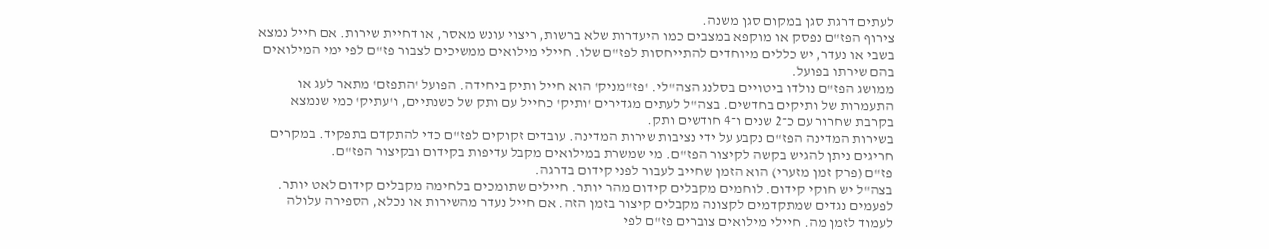לעתים דרגת סגן במקום סגן משנה.
צירוף הפז"ם נפסק או מוקפא במצבים כמו היעדרות שלא ברשות, ריצוי עונש מאסר, או דחיית שירות. אם חייל נמצא בשבי או נעדר, יש כללים מיוחדים להתייחסות לפז"ם שלו. חיילי מילואים ממשיכים לצבור פז"ם לפי ימי המילואים בהם שירתו בפועל.
ממושג הפז"ם נולדו ביטויים בסלנג הצה"לי. 'פז"מניק' הוא חייל ותיק ביחידה. הפועל 'התפזם' מתאר לעג או התעמרות של ותיקים בחדשים. בצה"ל לעתים מגדירים 'ותיק' כחייל עם ותק של כשנתיים, ו'עתיק' כמי שנמצא בקרבת שחרור עם כ־2 שנים ו־4 חודשים ותק.
בשירות המדינה הפז"ם נקבע על ידי נציבות שירות המדינה. עובדים זקוקים לפז"ם כדי להתקדם בתפקיד. במקרים חריגים ניתן להגיש בקשה לקיצור הפז"ם. מי שמשרת במילואים מקבל עדיפות בקידום ובקיצור הפז"ם.
פז"ם (פרק זמן מזערי) הוא הזמן שחייב לעבור לפני קידום בדרגה.
בצה"ל יש חוקי קידום. לוחמים מקבלים קידום מהר יותר. חיילים שתומכים בלחימה מקבלים קידום לאט יותר. לפעמים נגדים שמתקדמים לקצונה מקבלים קיצור בזמן הזה. אם חייל נעדר מהשירות או נכלא, הספירה עלולה לעמוד לזמן מה. חיילי מילואים צוברים פז"ם לפי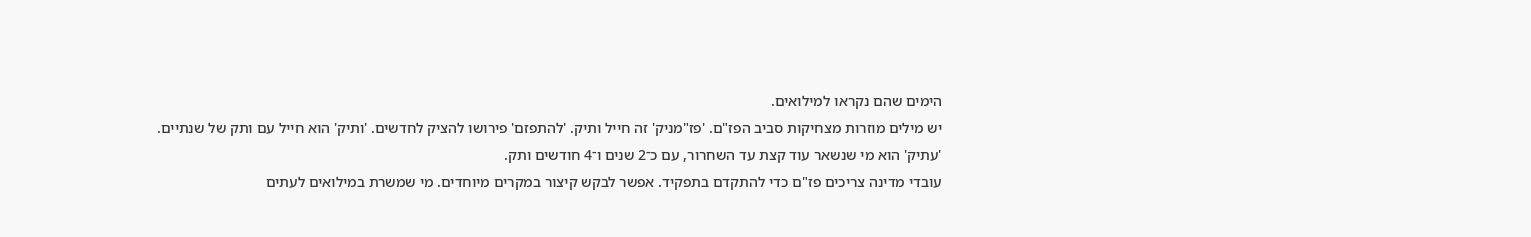הימים שהם נקראו למילואים.
יש מילים מוזרות מצחיקות סביב הפז"ם. 'פז"מניק' זה חייל ותיק. 'להתפזם' פירושו להציק לחדשים. 'ותיק' הוא חייל עם ותק של שנתיים. 'עתיק' הוא מי שנשאר עוד קצת עד השחרור, עם כ־2 שנים ו־4 חודשים ותק.
עובדי מדינה צריכים פז"ם כדי להתקדם בתפקיד. אפשר לבקש קיצור במקרים מיוחדים. מי שמשרת במילואים לעתים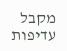מקבל עדיפות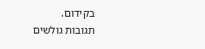בקידום.
תגובות גולשים